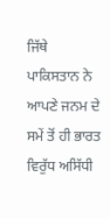ਜਿੱਥੇ ਪਾਕਿਸਤਾਨ ਨੇ ਆਪਣੇ ਜਨਮ ਦੇ ਸਮੇਂ ਤੋਂ ਹੀ ਭਾਰਤ ਵਿਰੁੱਧ ਅਸਿੱਧੀ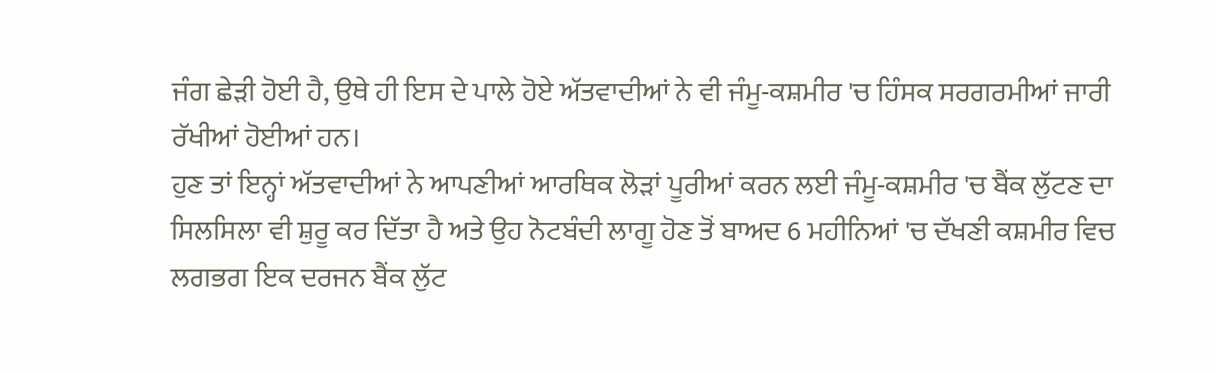ਜੰਗ ਛੇੜੀ ਹੋਈ ਹੈ, ਉਥੇ ਹੀ ਇਸ ਦੇ ਪਾਲੇ ਹੋਏ ਅੱਤਵਾਦੀਆਂ ਨੇ ਵੀ ਜੰਮੂ-ਕਸ਼ਮੀਰ 'ਚ ਹਿੰਸਕ ਸਰਗਰਮੀਆਂ ਜਾਰੀ ਰੱਖੀਆਂ ਹੋਈਆਂ ਹਨ।
ਹੁਣ ਤਾਂ ਇਨ੍ਹਾਂ ਅੱਤਵਾਦੀਆਂ ਨੇ ਆਪਣੀਆਂ ਆਰਥਿਕ ਲੋੜਾਂ ਪੂਰੀਆਂ ਕਰਨ ਲਈ ਜੰਮੂ-ਕਸ਼ਮੀਰ 'ਚ ਬੈਂਕ ਲੁੱਟਣ ਦਾ ਸਿਲਸਿਲਾ ਵੀ ਸ਼ੁਰੂ ਕਰ ਦਿੱਤਾ ਹੈ ਅਤੇ ਉਹ ਨੋਟਬੰਦੀ ਲਾਗੂ ਹੋਣ ਤੋਂ ਬਾਅਦ 6 ਮਹੀਨਿਆਂ 'ਚ ਦੱਖਣੀ ਕਸ਼ਮੀਰ ਵਿਚ ਲਗਭਗ ਇਕ ਦਰਜਨ ਬੈਂਕ ਲੁੱਟ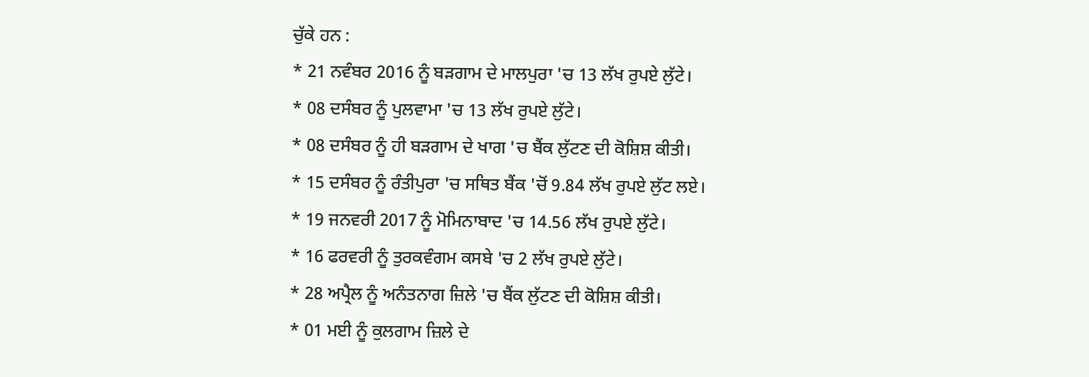ਚੁੱਕੇ ਹਨ :
* 21 ਨਵੰਬਰ 2016 ਨੂੰ ਬੜਗਾਮ ਦੇ ਮਾਲਪੁਰਾ 'ਚ 13 ਲੱਖ ਰੁਪਏ ਲੁੱਟੇ।
* 08 ਦਸੰਬਰ ਨੂੰ ਪੁਲਵਾਮਾ 'ਚ 13 ਲੱਖ ਰੁਪਏ ਲੁੱਟੇ।
* 08 ਦਸੰਬਰ ਨੂੰ ਹੀ ਬੜਗਾਮ ਦੇ ਖਾਗ 'ਚ ਬੈਂਕ ਲੁੱਟਣ ਦੀ ਕੋਸ਼ਿਸ਼ ਕੀਤੀ।
* 15 ਦਸੰਬਰ ਨੂੰ ਰੰਤੀਪੁਰਾ 'ਚ ਸਥਿਤ ਬੈਂਕ 'ਚੋਂ 9.84 ਲੱਖ ਰੁਪਏ ਲੁੱਟ ਲਏ।
* 19 ਜਨਵਰੀ 2017 ਨੂੰ ਮੋਮਿਨਾਬਾਦ 'ਚ 14.56 ਲੱਖ ਰੁਪਏ ਲੁੱਟੇ।
* 16 ਫਰਵਰੀ ਨੂੰ ਤੁਰਕਵੰਗਮ ਕਸਬੇ 'ਚ 2 ਲੱਖ ਰੁਪਏ ਲੁੱਟੇ।
* 28 ਅਪ੍ਰੈਲ ਨੂੰ ਅਨੰਤਨਾਗ ਜ਼ਿਲੇ 'ਚ ਬੈਂਕ ਲੁੱਟਣ ਦੀ ਕੋਸ਼ਿਸ਼ ਕੀਤੀ।
* 01 ਮਈ ਨੂੰ ਕੁਲਗਾਮ ਜ਼ਿਲੇ ਦੇ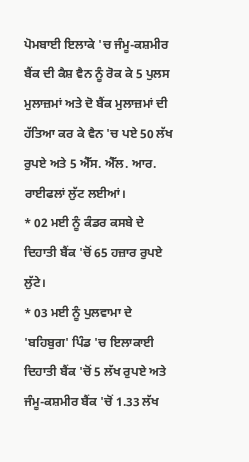ਪੋਮਬਾਈ ਇਲਾਕੇ 'ਚ ਜੰਮੂ-ਕਸ਼ਮੀਰ ਬੈਂਕ ਦੀ ਕੈਸ਼ ਵੈਨ ਨੂੰ ਰੋਕ ਕੇ 5 ਪੁਲਸ ਮੁਲਾਜ਼ਮਾਂ ਅਤੇ ਦੋ ਬੈਂਕ ਮੁਲਾਜ਼ਮਾਂ ਦੀ ਹੱਤਿਆ ਕਰ ਕੇ ਵੈਨ 'ਚ ਪਏ 50 ਲੱਖ ਰੁਪਏ ਅਤੇ 5 ਐੱਸ. ਐੱਲ. ਆਰ. ਰਾਈਫਲਾਂ ਲੁੱਟ ਲਈਆਂ।
* 02 ਮਈ ਨੂੰ ਕੰਡਰ ਕਸਬੇ ਦੇ ਦਿਹਾਤੀ ਬੈਂਕ 'ਚੋਂ 65 ਹਜ਼ਾਰ ਰੁਪਏ ਲੁੱਟੇ।
* 03 ਮਈ ਨੂੰ ਪੁਲਵਾਮਾ ਦੇ 'ਬਹਿਬੁਗ' ਪਿੰਡ 'ਚ ਇਲਾਕਾਈ ਦਿਹਾਤੀ ਬੈਂਕ 'ਚੋਂ 5 ਲੱਖ ਰੁਪਏ ਅਤੇ ਜੰਮੂ-ਕਸ਼ਮੀਰ ਬੈਂਕ 'ਚੋਂ 1.33 ਲੱਖ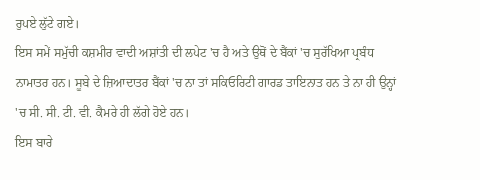ਰੁਪਏ ਲੁੱਟੇ ਗਏ।
ਇਸ ਸਮੇਂ ਸਮੁੱਚੀ ਕਸ਼ਮੀਰ ਵਾਦੀ ਅਸ਼ਾਂਤੀ ਦੀ ਲਪੇਟ 'ਚ ਹੈ ਅਤੇ ਉਥੋਂ ਦੇ ਬੈਂਕਾਂ 'ਚ ਸੁਰੱਖਿਆ ਪ੍ਰਬੰਧ ਨਾਮਾਤਰ ਹਨ। ਸੂਬੇ ਦੇ ਜ਼ਿਆਦਾਤਰ ਬੈਂਕਾਂ 'ਚ ਨਾ ਤਾਂ ਸਕਿਓਰਿਟੀ ਗਾਰਡ ਤਾਇਨਾਤ ਹਨ ਤੇ ਨਾ ਹੀ ਉਨ੍ਹਾਂ 'ਚ ਸੀ. ਸੀ. ਟੀ. ਵੀ. ਕੈਮਰੇ ਹੀ ਲੱਗੇ ਹੋਏ ਹਨ।
ਇਸ ਬਾਰੇ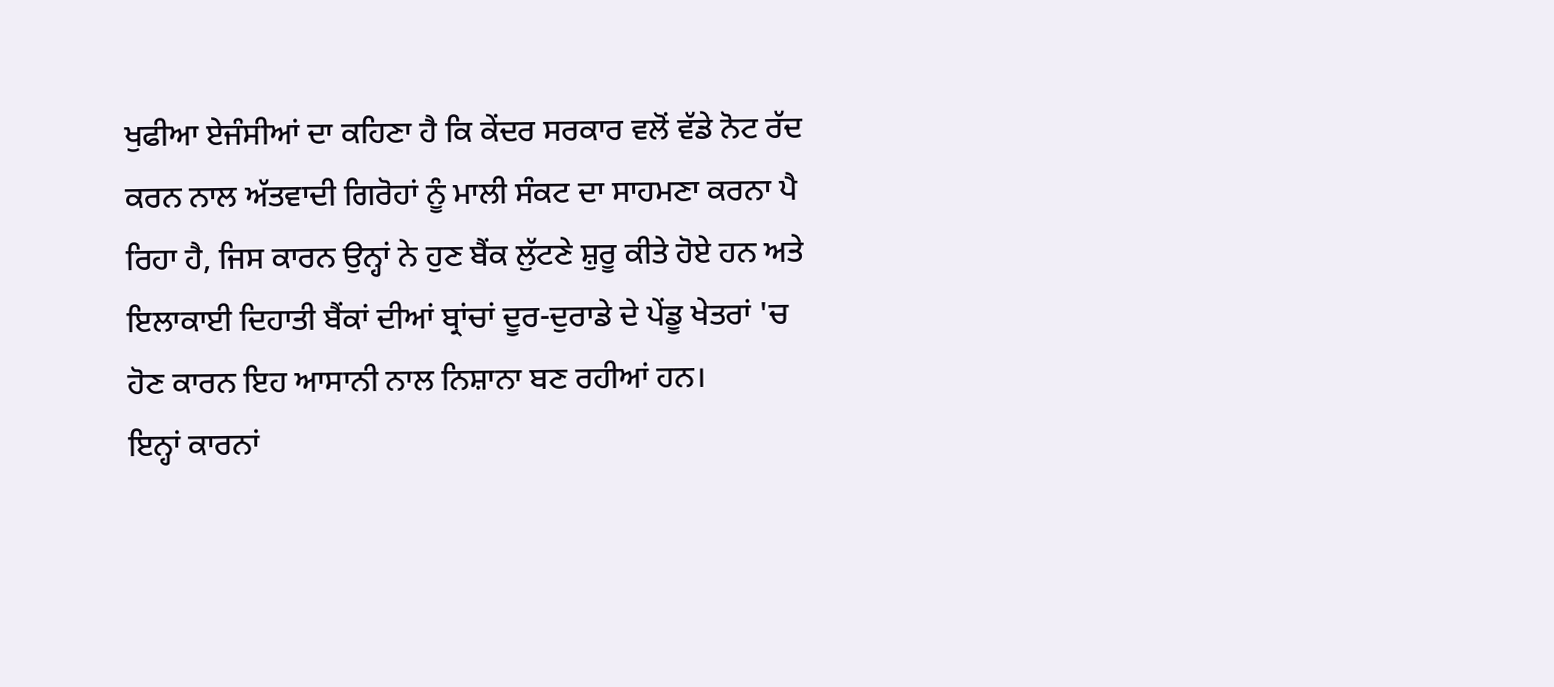ਖੁਫੀਆ ਏਜੰਸੀਆਂ ਦਾ ਕਹਿਣਾ ਹੈ ਕਿ ਕੇਂਦਰ ਸਰਕਾਰ ਵਲੋਂ ਵੱਡੇ ਨੋਟ ਰੱਦ ਕਰਨ ਨਾਲ ਅੱਤਵਾਦੀ ਗਿਰੋਹਾਂ ਨੂੰ ਮਾਲੀ ਸੰਕਟ ਦਾ ਸਾਹਮਣਾ ਕਰਨਾ ਪੈ ਰਿਹਾ ਹੈ, ਜਿਸ ਕਾਰਨ ਉਨ੍ਹਾਂ ਨੇ ਹੁਣ ਬੈਂਕ ਲੁੱਟਣੇ ਸ਼ੁਰੂ ਕੀਤੇ ਹੋਏ ਹਨ ਅਤੇ ਇਲਾਕਾਈ ਦਿਹਾਤੀ ਬੈਂਕਾਂ ਦੀਆਂ ਬ੍ਰਾਂਚਾਂ ਦੂਰ-ਦੁਰਾਡੇ ਦੇ ਪੇਂਡੂ ਖੇਤਰਾਂ 'ਚ ਹੋਣ ਕਾਰਨ ਇਹ ਆਸਾਨੀ ਨਾਲ ਨਿਸ਼ਾਨਾ ਬਣ ਰਹੀਆਂ ਹਨ।
ਇਨ੍ਹਾਂ ਕਾਰਨਾਂ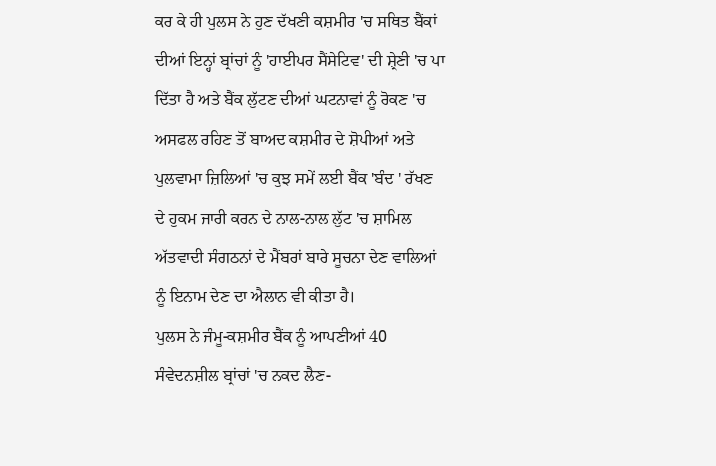ਕਰ ਕੇ ਹੀ ਪੁਲਸ ਨੇ ਹੁਣ ਦੱਖਣੀ ਕਸ਼ਮੀਰ 'ਚ ਸਥਿਤ ਬੈਂਕਾਂ ਦੀਆਂ ਇਨ੍ਹਾਂ ਬ੍ਰਾਂਚਾਂ ਨੂੰ 'ਹਾਈਪਰ ਸੈਂਸੇਟਿਵ' ਦੀ ਸ਼੍ਰੇਣੀ 'ਚ ਪਾ ਦਿੱਤਾ ਹੈ ਅਤੇ ਬੈਂਕ ਲੁੱਟਣ ਦੀਆਂ ਘਟਨਾਵਾਂ ਨੂੰ ਰੋਕਣ 'ਚ ਅਸਫਲ ਰਹਿਣ ਤੋਂ ਬਾਅਦ ਕਸ਼ਮੀਰ ਦੇ ਸ਼ੋਪੀਆਂ ਅਤੇ ਪੁਲਵਾਮਾ ਜ਼ਿਲਿਆਂ 'ਚ ਕੁਝ ਸਮੇਂ ਲਈ ਬੈਂਕ 'ਬੰਦ ' ਰੱਖਣ ਦੇ ਹੁਕਮ ਜਾਰੀ ਕਰਨ ਦੇ ਨਾਲ-ਨਾਲ ਲੁੱਟ 'ਚ ਸ਼ਾਮਿਲ ਅੱਤਵਾਦੀ ਸੰਗਠਨਾਂ ਦੇ ਮੈਂਬਰਾਂ ਬਾਰੇ ਸੂਚਨਾ ਦੇਣ ਵਾਲਿਆਂ ਨੂੰ ਇਨਾਮ ਦੇਣ ਦਾ ਐਲਾਨ ਵੀ ਕੀਤਾ ਹੈ।
ਪੁਲਸ ਨੇ ਜੰਮੂ-ਕਸ਼ਮੀਰ ਬੈਂਕ ਨੂੰ ਆਪਣੀਆਂ 40 ਸੰਵੇਦਨਸ਼ੀਲ ਬ੍ਰਾਂਚਾਂ 'ਚ ਨਕਦ ਲੈਣ-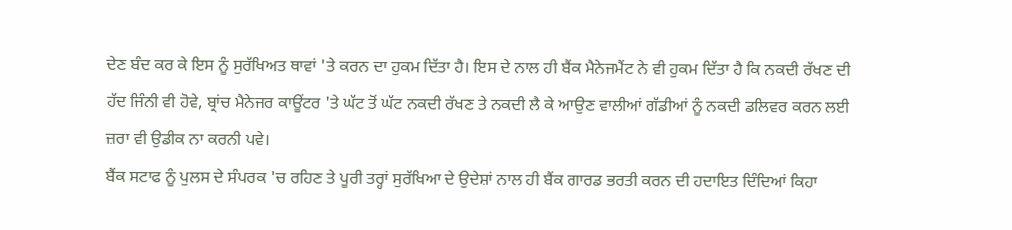ਦੇਣ ਬੰਦ ਕਰ ਕੇ ਇਸ ਨੂੰ ਸੁਰੱਖਿਅਤ ਥਾਵਾਂ 'ਤੇ ਕਰਨ ਦਾ ਹੁਕਮ ਦਿੱਤਾ ਹੈ। ਇਸ ਦੇ ਨਾਲ ਹੀ ਬੈਂਕ ਮੈਨੇਜਮੈਂਟ ਨੇ ਵੀ ਹੁਕਮ ਦਿੱਤਾ ਹੈ ਕਿ ਨਕਦੀ ਰੱਖਣ ਦੀ ਹੱਦ ਜਿੰਨੀ ਵੀ ਹੋਵੇ, ਬ੍ਰਾਂਚ ਮੈਨੇਜਰ ਕਾਊਂਟਰ 'ਤੇ ਘੱਟ ਤੋਂ ਘੱਟ ਨਕਦੀ ਰੱਖਣ ਤੇ ਨਕਦੀ ਲੈ ਕੇ ਆਉਣ ਵਾਲੀਆਂ ਗੱਡੀਆਂ ਨੂੰ ਨਕਦੀ ਡਲਿਵਰ ਕਰਨ ਲਈ ਜ਼ਰਾ ਵੀ ਉਡੀਕ ਨਾ ਕਰਨੀ ਪਵੇ।
ਬੈਂਕ ਸਟਾਫ ਨੂੰ ਪੁਲਸ ਦੇ ਸੰਪਰਕ 'ਚ ਰਹਿਣ ਤੇ ਪੂਰੀ ਤਰ੍ਹਾਂ ਸੁਰੱਖਿਆ ਦੇ ਉਦੇਸ਼ਾਂ ਨਾਲ ਹੀ ਬੈਂਕ ਗਾਰਡ ਭਰਤੀ ਕਰਨ ਦੀ ਹਦਾਇਤ ਦਿੰਦਿਆਂ ਕਿਹਾ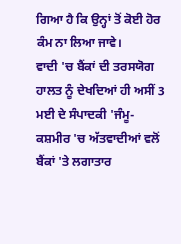ਗਿਆ ਹੈ ਕਿ ਉਨ੍ਹਾਂ ਤੋਂ ਕੋਈ ਹੋਰ ਕੰਮ ਨਾ ਲਿਆ ਜਾਵੇ।
ਵਾਦੀ 'ਚ ਬੈਂਕਾਂ ਦੀ ਤਰਸਯੋਗ ਹਾਲਤ ਨੂੰ ਦੇਖਦਿਆਂ ਹੀ ਅਸੀਂ 3 ਮਈ ਦੇ ਸੰਪਾਦਕੀ 'ਜੰਮੂ-ਕਸ਼ਮੀਰ 'ਚ ਅੱਤਵਾਦੀਆਂ ਵਲੋਂ ਬੈਂਕਾਂ 'ਤੇ ਲਗਾਤਾਰ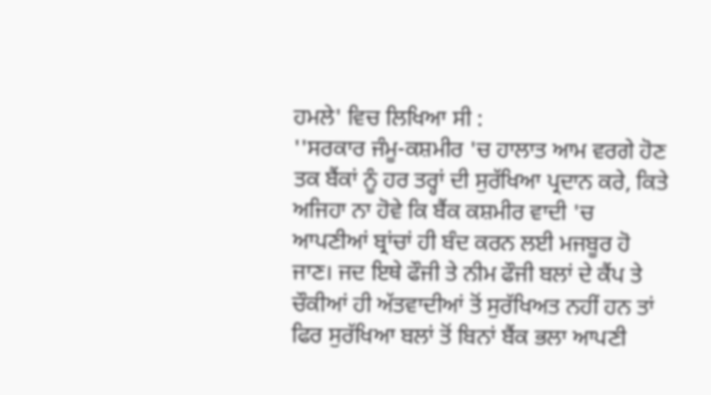ਹਮਲੇ' ਵਿਚ ਲਿਖਿਆ ਸੀ :
''ਸਰਕਾਰ ਜੰਮੂ-ਕਸ਼ਮੀਰ 'ਚ ਹਾਲਾਤ ਆਮ ਵਰਗੇ ਹੋਣ ਤਕ ਬੈਂਕਾਂ ਨੂੰ ਹਰ ਤਰ੍ਹਾਂ ਦੀ ਸੁਰੱਖਿਆ ਪ੍ਰਦਾਨ ਕਰੇ, ਕਿਤੇ ਅਜਿਹਾ ਨਾ ਹੋਵੇ ਕਿ ਬੈਂਕ ਕਸ਼ਮੀਰ ਵਾਦੀ 'ਚ ਆਪਣੀਆਂ ਬ੍ਰਾਂਚਾਂ ਹੀ ਬੰਦ ਕਰਨ ਲਈ ਮਜਬੂਰ ਹੋ ਜਾਣ। ਜਦ ਇਥੇ ਫੌਜੀ ਤੇ ਨੀਮ ਫੌਜੀ ਬਲਾਂ ਦੇ ਕੈਂਪ ਤੇ ਚੌਕੀਆਂ ਹੀ ਅੱਤਵਾਦੀਆਂ ਤੋਂ ਸੁਰੱਖਿਅਤ ਨਹੀਂ ਹਨ ਤਾਂ ਫਿਰ ਸੁਰੱਖਿਆ ਬਲਾਂ ਤੋਂ ਬਿਨਾਂ ਬੈਂਕ ਭਲਾ ਆਪਣੀ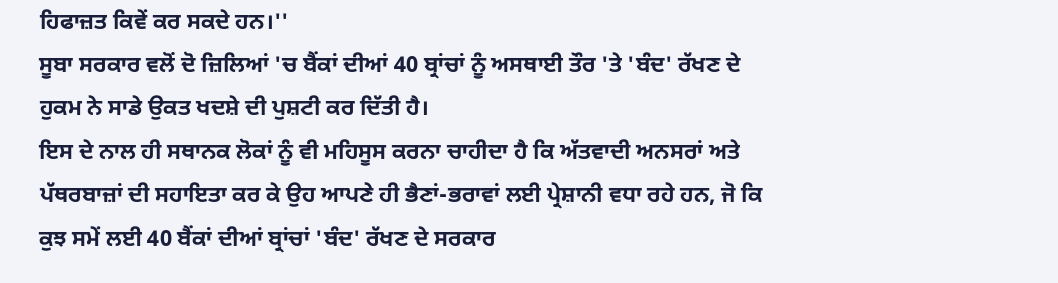ਹਿਫਾਜ਼ਤ ਕਿਵੇਂ ਕਰ ਸਕਦੇ ਹਨ।''
ਸੂਬਾ ਸਰਕਾਰ ਵਲੋਂ ਦੋ ਜ਼ਿਲਿਆਂ 'ਚ ਬੈਂਕਾਂ ਦੀਆਂ 40 ਬ੍ਰਾਂਚਾਂ ਨੂੰ ਅਸਥਾਈ ਤੌਰ 'ਤੇ 'ਬੰਦ' ਰੱਖਣ ਦੇ ਹੁਕਮ ਨੇ ਸਾਡੇ ਉਕਤ ਖਦਸ਼ੇ ਦੀ ਪੁਸ਼ਟੀ ਕਰ ਦਿੱਤੀ ਹੈ।
ਇਸ ਦੇ ਨਾਲ ਹੀ ਸਥਾਨਕ ਲੋਕਾਂ ਨੂੰ ਵੀ ਮਹਿਸੂਸ ਕਰਨਾ ਚਾਹੀਦਾ ਹੈ ਕਿ ਅੱਤਵਾਦੀ ਅਨਸਰਾਂ ਅਤੇ ਪੱਥਰਬਾਜ਼ਾਂ ਦੀ ਸਹਾਇਤਾ ਕਰ ਕੇ ਉਹ ਆਪਣੇ ਹੀ ਭੈਣਾਂ-ਭਰਾਵਾਂ ਲਈ ਪ੍ਰੇਸ਼ਾਨੀ ਵਧਾ ਰਹੇ ਹਨ, ਜੋ ਕਿ ਕੁਝ ਸਮੇਂ ਲਈ 40 ਬੈਂਕਾਂ ਦੀਆਂ ਬ੍ਰਾਂਚਾਂ 'ਬੰਦ' ਰੱਖਣ ਦੇ ਸਰਕਾਰ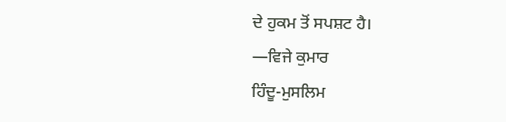ਦੇ ਹੁਕਮ ਤੋਂ ਸਪਸ਼ਟ ਹੈ।
—ਵਿਜੇ ਕੁਮਾਰ
ਹਿੰਦੂ-ਮੁਸਲਿਮ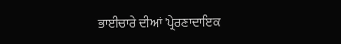ਭਾਈਚਾਰੇ ਦੀਆਂ 'ਪ੍ਰੇਰਣਾਦਾਇਕ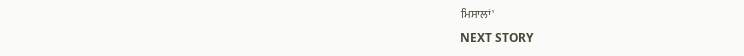ਮਿਸਾਲਾਂ'
NEXT STORY